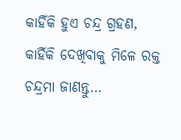କାହିଁକି ହୁଏ ଚନ୍ଦ୍ର ଗ୍ରହଣ, କାହିଁକି ଦେଖିବାକୁ ମିଳେ ରକ୍ତ ଚନ୍ଦ୍ରମା ଜାଣନ୍ତୁ…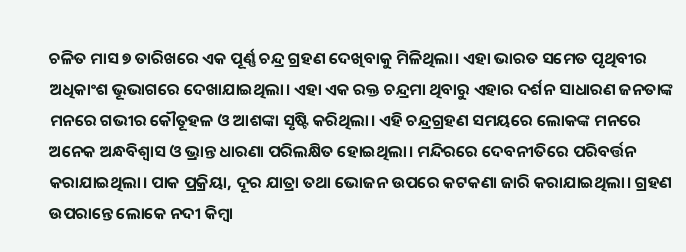ଚଳିତ ମାସ ୭ ତାରିଖରେ ଏକ ପୂର୍ଣ୍ଣ ଚନ୍ଦ୍ର ଗ୍ରହଣ ଦେଖିବାକୁ ମିଳିଥିଲା। ଏହା ଭାରତ ସମେତ ପୃଥିବୀର ଅଧିକାଂଶ ଭୂଭାଗରେ ଦେଖାଯାଇଥିଲା। ଏହା ଏକ ରକ୍ତ ଚନ୍ଦ୍ରମା ଥିବାରୁ ଏହାର ଦର୍ଶନ ସାଧାରଣ ଜନତାଙ୍କ ମନରେ ଗଭୀର କୌତୂହଳ ଓ ଆଶଙ୍କା ସୃଷ୍ଟି କରିଥିଲା। ଏହି ଚନ୍ଦ୍ରଗ୍ରହଣ ସମୟରେ ଲୋକଙ୍କ ମନରେ ଅନେକ ଅନ୍ଧବିଶ୍ୱାସ ଓ ଭ୍ରାନ୍ତ ଧାରଣା ପରିଲକ୍ଷିତ ହୋଇଥିଲା। ମନ୍ଦିରରେ ଦେବନୀତିରେ ପରିବର୍ତ୍ତନ କରାଯାଇଥିଲା। ପାକ ପ୍ରକ୍ରିୟା, ଦୂର ଯାତ୍ରା ତଥା ଭୋଜନ ଉପରେ କଟକଣା ଜାରି କରାଯାଇଥିଲା। ଗ୍ରହଣ ଉପରାନ୍ତେ ଲୋକେ ନଦୀ କିମ୍ବା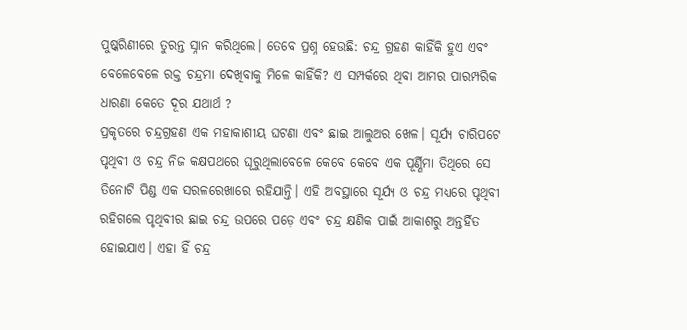ପୁଷ୍କରିଣୀରେ ତୁରନ୍ତ ସ୍ନାନ କରିଥିଲେ। ତେବେ ପ୍ରଶ୍ନ ହେଉଛି: ଚନ୍ଦ୍ର ଗ୍ରହଣ କାହିଁକି ହୁଏ ଏବଂ ବେଳେବେଳେ ରକ୍ତ ଚନ୍ଦ୍ରମା ଦେଖିବାକୁ ମିଳେ କାହିଁକି? ଏ ସମ୍ପର୍କରେ ଥିବା ଆମର ପାରମ୍ପରିକ ଧାରଣା କେତେ ଦୂର ଯଥାର୍ଥ ?
ପ୍ରକୃତରେ ଚନ୍ଦ୍ରଗ୍ରହଣ ଏକ ମହାକାଶୀୟ ଘଟଣା ଏବଂ ଛାଇ ଆଲୁଅର ଖେଳ। ସୂର୍ଯ୍ୟ ଚାରିପଟେ ପୃଥିବୀ ଓ ଚନ୍ଦ୍ର ନିଜ କକ୍ଷପଥରେ ଘୂରୁଥିଲାବେଳେ କେବେ କେବେ ଏକ ପୂର୍ଣ୍ଣିମା ତିଥିରେ ସେ ତିନୋଟି ପିଣ୍ଡ ଏକ ସରଳରେଖାରେ ରହିଯାନ୍ତି। ଏହି ଅବସ୍ଥାରେ ସୂର୍ଯ୍ୟ ଓ ଚନ୍ଦ୍ର ମଧ୍ୟରେ ପୃଥିବୀ ରହିଗଲେ ପୃଥିବୀର ଛାଇ ଚନ୍ଦ୍ର ଉପରେ ପଡ଼େ ଏବଂ ଚନ୍ଦ୍ର କ୍ଷଣିକ ପାଇଁ ଆକାଶରୁ ଅନ୍ତର୍ହିତ ହୋଇଯାଏ। ଏହା ହିଁ ଚନ୍ଦ୍ର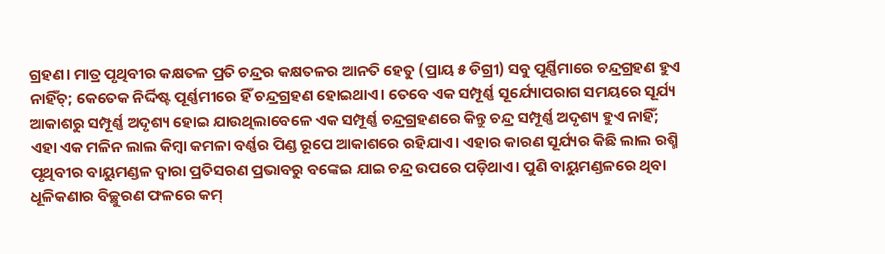ଗ୍ରହଣ। ମାତ୍ର ପୃଥିବୀର କକ୍ଷତଳ ପ୍ରତି ଚନ୍ଦ୍ରର କକ୍ଷତଳର ଆନତି ହେତୁ (ପ୍ରାୟ ୫ ଡିଗ୍ରୀ) ସବୁ ପୂର୍ଣ୍ଣିମାରେ ଚନ୍ଦ୍ରଗ୍ରହଣ ହୁଏ ନାହିଁଚ୍‌; କେତେକ ନିର୍ଦ୍ଦିଷ୍ଟ ପୂର୍ଣ୍ଣମୀରେ ହିଁ ଚନ୍ଦ୍ରଗ୍ରହଣ ହୋଇଥାଏ। ତେବେ ଏକ ସମ୍ପୂର୍ଣ୍ଣ ସୂର୍ଯ୍ୟୋପରାଗ ସମୟରେ ସୂର୍ଯ୍ୟ ଆକାଶରୁ ସମ୍ପୂର୍ଣ୍ଣ ଅଦୃଶ୍ୟ ହୋଇ ଯାଉଥିଲାବେଳେ ଏକ ସମ୍ପୂର୍ଣ୍ଣ ଚନ୍ଦ୍ରଗ୍ରହଣରେ କିନ୍ତୁ ଚନ୍ଦ୍ର ସମ୍ପୂର୍ଣ୍ଣ ଅଦୃଶ୍ୟ ହୁଏ ନାହିଁ; ଏହା ଏକ ମଳିନ ଲାଲ କିମ୍ବା କମଳା ବର୍ଣ୍ଣର ପିଣ୍ଡ ରୂପେ ଆକାଶରେ ରହିଯାଏ। ଏହାର କାରଣ ସୂର୍ଯ୍ୟର କିଛି ଲାଲ ରଶ୍ମି ପୃଥିବୀର ବାୟୁମଣ୍ଡଳ ଦ୍ୱାରା ପ୍ରତିସରଣ ପ୍ରଭାବରୁ ବଙ୍କେଇ ଯାଇ ଚନ୍ଦ୍ର ଉପରେ ପଡ଼ିଥାଏ। ପୁଣି ବାୟୁମଣ୍ଡଳରେ ଥିବା ଧୂଳିକଣାର ବିଚ୍ଛୁରଣ ଫଳରେ କମ୍‌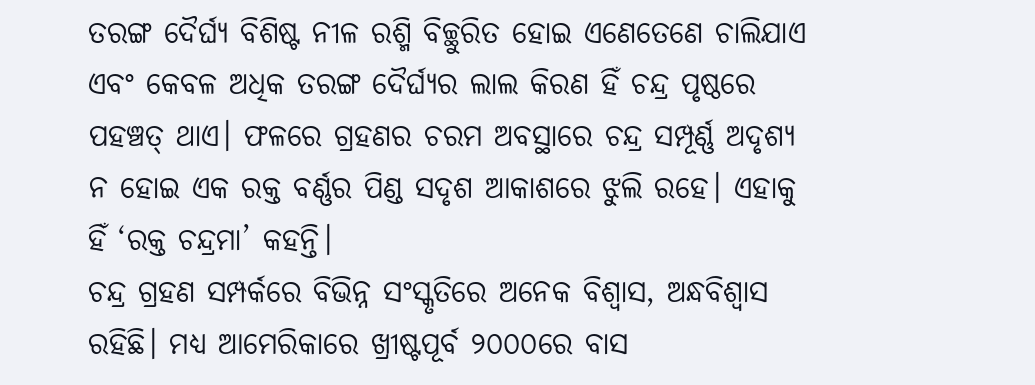ତରଙ୍ଗ ଦୈର୍ଘ୍ୟ ବିଶିଷ୍ଟ ନୀଳ ରଶ୍ମି ବିଚ୍ଛୁରିତ ହୋଇ ଏଣେତେଣେ ଚାଲିଯାଏ ଏବଂ କେବଳ ଅଧିକ ତରଙ୍ଗ ଦୈର୍ଘ୍ୟର ଲାଲ କିରଣ ହିଁ ଚନ୍ଦ୍ର ପୃଷ୍ଠରେ ପହଞ୍ଚତ୍ ଥାଏ। ଫଳରେ ଗ୍ରହଣର ଚରମ ଅବସ୍ଥାରେ ଚନ୍ଦ୍ର ସମ୍ପୂର୍ଣ୍ଣ ଅଦୃଶ୍ୟ ନ ହୋଇ ଏକ ରକ୍ତ ବର୍ଣ୍ଣର ପିଣ୍ଡ ସଦୃଶ ଆକାଶରେ ଝୁଲି ରହେ। ଏହାକୁ ହିଁ ‘ରକ୍ତ ଚନ୍ଦ୍ରମା’ କହନ୍ତି।
ଚନ୍ଦ୍ର ଗ୍ରହଣ ସମ୍ପର୍କରେ ବିଭିନ୍ନ ସଂସ୍କୃତିରେ ଅନେକ ବିଶ୍ୱାସ, ଅନ୍ଧବିଶ୍ୱାସ ରହିଛି। ମଧ୍ୟ ଆମେରିକାରେ ଖ୍ରୀଷ୍ଟପୂର୍ବ ୨୦୦୦ରେ ବାସ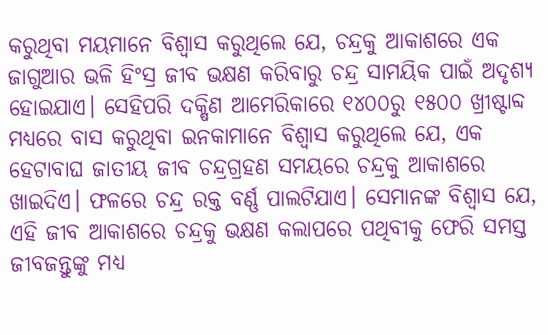କରୁଥିବା ମୟମାନେ ବିଶ୍ୱାସ କରୁଥିଲେ ଯେ, ଚନ୍ଦ୍ରକୁ ଆକାଶରେ ଏକ ଜାଗୁଆର ଭଳି ହିଂସ୍ର ଜୀବ ଭକ୍ଷଣ କରିବାରୁ ଚନ୍ଦ୍ର ସାମୟିକ ପାଇଁ ଅଦୃଶ୍ୟ ହୋଇଯାଏ। ସେହିପରି ଦକ୍ଷିଣ ଆମେରିକାରେ ୧୪୦୦ରୁ ୧୫୦୦ ଖ୍ରୀଷ୍ଟାବ୍ଦ ମଧ୍ୟରେ ବାସ କରୁଥିବା ଇନକାମାନେ ବିଶ୍ୱାସ କରୁଥିଲେ ଯେ, ଏକ ହେଟାବାଘ ଜାତୀୟ ଜୀବ ଚନ୍ଦ୍ରଗ୍ରହଣ ସମୟରେ ଚନ୍ଦ୍ରକୁ ଆକାଶରେ ଖାଇଦିଏ। ଫଳରେ ଚନ୍ଦ୍ର ରକ୍ତ ବର୍ଣ୍ଣ ପାଲଟିଯାଏ। ସେମାନଙ୍କ ବିଶ୍ୱାସ ଯେ, ଏହି ଜୀବ ଆକାଶରେ ଚନ୍ଦ୍ରକୁ ଭକ୍ଷଣ କଲାପରେ ପଥିବୀକୁ ଫେରି ସମସ୍ତ ଜୀବଜନ୍ତୁଙ୍କୁ ମଧ୍ୟ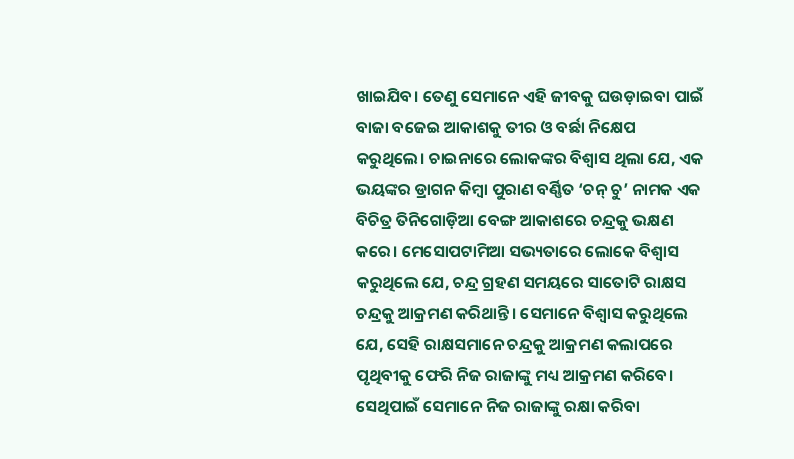ଖାଇଯିବ। ତେଣୁ ସେମାନେ ଏହି ଜୀବକୁ ଘଉଡ଼ାଇବା ପାଇଁ ବାଜା ବଜେଇ ଆକାଶକୁ ତୀର ଓ ବର୍ଛା ନିକ୍ଷେପ କରୁଥିଲେ। ଚାଇନାରେ ଲୋକଙ୍କର ବିଶ୍ୱାସ ଥିଲା ଯେ, ଏକ ଭୟଙ୍କର ଡ୍ରାଗନ କିମ୍ବା ପୁରାଣ ବର୍ଣ୍ଣିତ ‘ଚନ୍‌ ଚୁ’ ନାମକ ଏକ ବିଚିତ୍ର ତିନିଗୋଡ଼ିଆ ବେଙ୍ଗ ଆକାଶରେ ଚନ୍ଦ୍ରକୁ ଭକ୍ଷଣ କରେ। ମେସୋପଟାମିଆ ସଭ୍ୟତାରେ ଲୋକେ ବିଶ୍ୱାସ କରୁଥିଲେ ଯେ, ଚନ୍ଦ୍ର ଗ୍ରହଣ ସମୟରେ ସାତୋଟି ରାକ୍ଷସ ଚନ୍ଦ୍ରକୁ ଆକ୍ରମଣ କରିଥାନ୍ତି। ସେମାନେ ବିଶ୍ୱାସ କରୁଥିଲେ ଯେ, ସେହି ରାକ୍ଷସମାନେ ଚନ୍ଦ୍ରକୁ ଆକ୍ରମଣ କଲାପରେ ପୃଥିବୀକୁ ଫେରି ନିଜ ରାଜାଙ୍କୁ ମଧ୍ୟ ଆକ୍ରମଣ କରିବେ। ସେଥିପାଇଁ ସେମାନେ ନିଜ ରାଜାଙ୍କୁ ରକ୍ଷା କରିବା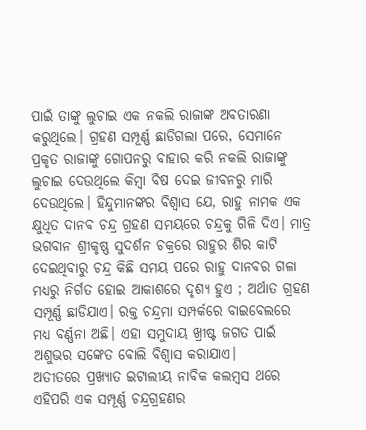ପାଇଁ ତାଙ୍କୁ ଲୁଚାଇ ଏକ ନକଲି ରାଜାଙ୍କ ଅବତାରଣା କରୁଥିଲେ। ଗ୍ରହଣ ସମ୍ପୂର୍ଣ୍ଣ ଛାଡିଗଲା ପରେ, ସେମାନେ ପ୍ରକୃତ ରାଜାଙ୍କୁ ଗୋପନରୁ ବାହାର କରି ନକଲି ରାଜାଙ୍କୁ ଲୁଚାଇ ଦେଉଥିଲେ କିମ୍ବା ବିଷ ଦେଇ ଜୀବନରୁ ମାରି ଦେଉଥିଲେ। ହିନ୍ଦୁମାନଙ୍କର ବିଶ୍ୱାସ ଯେ, ରାହୁ ନାମକ ଏକ କ୍ଷୁଧିତ ଦାନବ ଚନ୍ଦ୍ର ଗ୍ରହଣ ସମୟରେ ଚନ୍ଦ୍ରକୁ ଗିଳି ଦିଏ। ମାତ୍ର ଭଗବାନ ଶ୍ରୀକୃଷ୍ଣ ସୁଦର୍ଶନ ଚକ୍ରରେ ରାହୁର ଶିର କାଟି ଦେଇଥିବାରୁ ଚନ୍ଦ୍ର କିଛି ସମୟ ପରେ ରାହୁ ଦାନବର ଗଳା ମଧ୍ୟରୁ ନିର୍ଗତ ହୋଇ ଆକାଶରେ ଦୃଶ୍ୟ ହୁଏ ; ଅର୍ଥାତ ଗ୍ରହଣ ସମ୍ପୂର୍ଣ୍ଣ ଛାଡିଯାଏ। ରକ୍ତ ଚନ୍ଦ୍ରମା ସମ୍ପର୍କରେ ବାଇବେଲରେ ମଧ୍ୟ ବର୍ଣ୍ଣନା ଅଛି। ଏହା ସମୁଦାୟ ଖ୍ରୀଷ୍ଟ ଜଗତ ପାଇଁ ଅଶୁଭର ସଙ୍କେତ ବୋଲି ବିଶ୍ୱାସ କରାଯାଏ।
ଅତୀତରେ ପ୍ରଖ୍ୟାତ ଇଟାଲୀୟ ନାବିକ କଲମ୍ବସ ଥରେ ଏହିପରି ଏକ ସମ୍ପୂର୍ଣ୍ଣ ଚନ୍ଦ୍ରଗ୍ରହଣର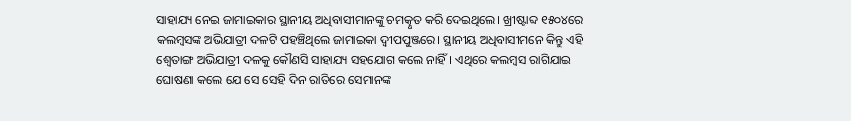ସାହାଯ୍ୟ ନେଇ ଜାମାଇକାର ସ୍ଥାନୀୟ ଅଧିବାସୀମାନଙ୍କୁ ଚମତ୍କୃତ କରି ଦେଇଥିଲେ। ଖ୍ରୀଷ୍ଟାବ୍ଦ ୧୫୦୪ରେ କଲମ୍ବସଙ୍କ ଅଭିଯାତ୍ରୀ ଦଳଟି ପହଞ୍ଚିଥିଲେ ଜାମାଇକା ଦ୍ୱୀପପୁଞ୍ଜରେ। ସ୍ଥାନୀୟ ଅଧିବାସୀମନେ କିନ୍ତୁ ଏହି ଶ୍ୱେତାଙ୍ଗ ଅଭିଯାତ୍ରୀ ଦଳକୁ କୌଣସି ସାହାଯ୍ୟ ସହଯୋଗ କଲେ ନାହିଁ। ଏଥିରେ କଲମ୍ବସ ରାଗିଯାଇ ଘୋଷଣା କଲେ ଯେ ସେ ସେହି ଦିନ ରାତିରେ ସେମାନଙ୍କ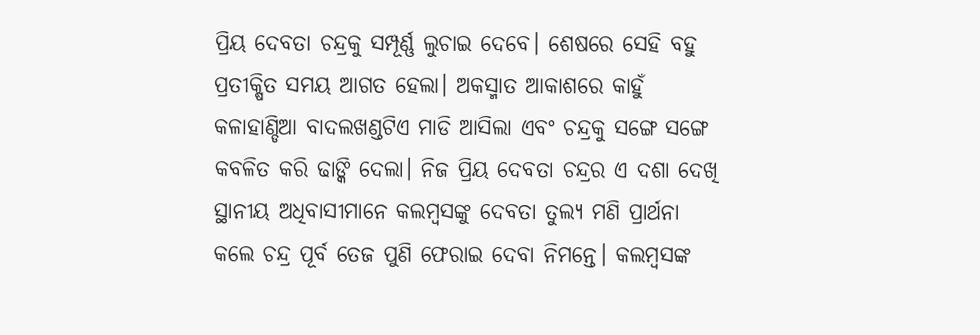ପ୍ରିୟ ଦେବତା ଚନ୍ଦ୍ରକୁ ସମ୍ପୂର୍ଣ୍ଣ ଲୁଚାଇ ଦେବେ। ଶେଷରେ ସେହି ବହୁ ପ୍ରତୀକ୍ଷିତ ସମୟ ଆଗତ ହେଲା। ଅକସ୍ମାତ ଆକାଶରେ କାହୁଁ କଳାହାଣ୍ଡିଆ ବାଦଲଖଣ୍ଡଟିଏ ମାଡି ଆସିଲା ଏବଂ ଚନ୍ଦ୍ରକୁ ସଙ୍ଗେ ସଙ୍ଗେ କବଳିତ କରି ଢାଙ୍କି ଦେଲା। ନିଜ ପ୍ରିୟ ଦେବତା ଚନ୍ଦ୍ରର ଏ ଦଶା ଦେଖି ସ୍ଥାନୀୟ ଅଧିବାସୀମାନେ କଲମ୍ବସଙ୍କୁ ଦେବତା ତୁଲ୍ୟ ମଣି ପ୍ରାର୍ଥନା କଲେ ଚନ୍ଦ୍ର ପୂର୍ବ ତେଜ ପୁଣି ଫେରାଇ ଦେବା ନିମନ୍ତେ। କଲମ୍ବସଙ୍କ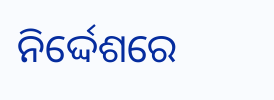ନିର୍ଦ୍ଦେଶରେ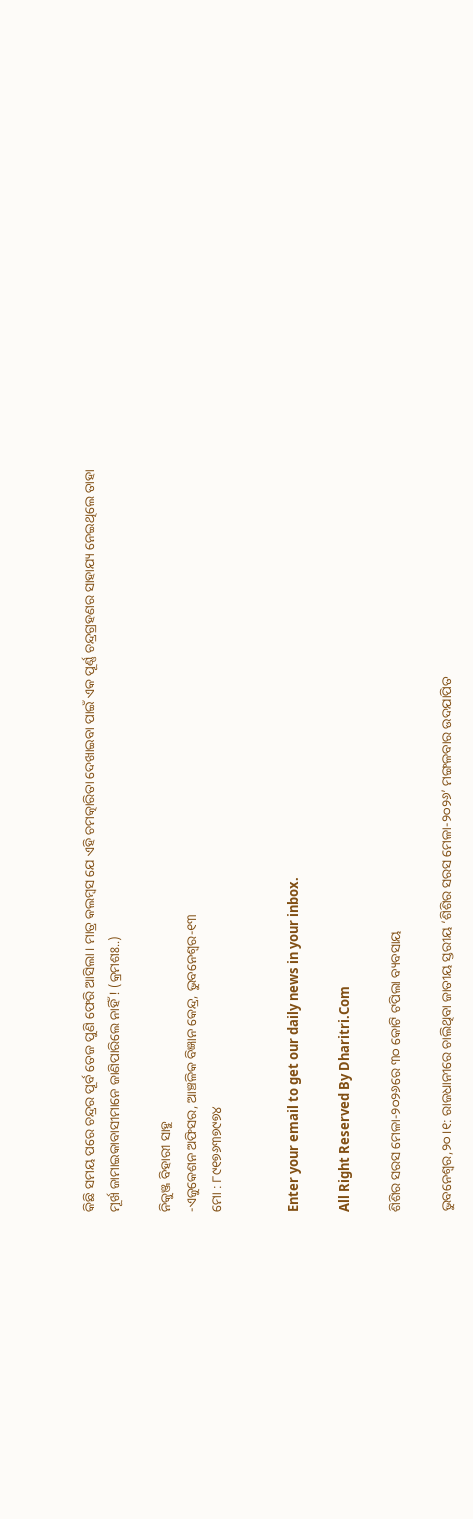କିଛି ସମୟ ପରେ ଚନ୍ଦ୍ରର ପୂର୍ବ ତେଜ ପୁଣି ଫେରି ଆସିଲା। ମାତ୍ର କଲମ୍ବସ ଯେ ଏହି ଚମତ୍କାରିତା ଦେଖାଇବା ପାଇଁ ଏକ ପୂର୍ଣ୍ଣ ଚନ୍ଦ୍ରଗ୍ରହଣର ସାହାଯ୍ୟ ନେଇଥିଲେ ତାହା ମୂର୍ଖ ଜାମାଇକାବାସୀମାନେ ଜାଣିପାରିଲେ ନାହିଁ ! (କ୍ରମଶଃ..)

ନିକୁଞ୍ଜ ବିହାରୀ ସାହୁ
-ଏଜୁକେଶନ ଅଫିସର, ଆଞ୍ଚଳିକ ବିଜ୍ଞାନ କେନ୍ଦ୍ର, ଭୁବନେଶ୍ୱର-୧୩
ମୋ : ୮୯୧୭୬୩୭୯୭୪


Enter your email to get our daily news in your inbox.

All Right Reserved By Dharitri.Com

ଶିଶିର ସରସ ମେଳା-୨୦୨୬ରେ ୩୦ କୋଟି ଟପିଲା ବ୍ୟବସାୟ

ଭୁବନେଶ୍ୱର,୨୦।୧: ରାଜଧାନୀରେ ଚାଲିଥିବା ଜାତୀୟ ସ୍ତରୀୟ ‘ଶିଶିର ସରସ ମେଳା-୨୦୨୬’ ମଙ୍ଗଳବାର ଉଦଯାପିତ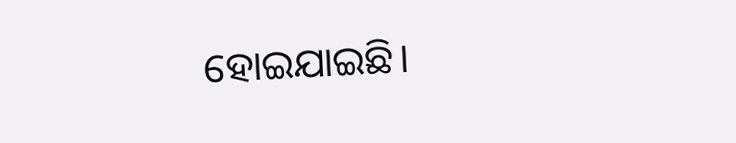ହୋଇଯାଇଛି।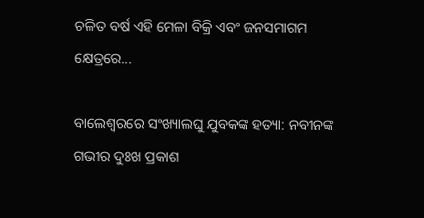ଚଳିତ ବର୍ଷ ଏହି ମେଳା ବିକ୍ରି ଏବଂ ଜନସମାଗମ କ୍ଷେତ୍ରରେ...

ବାଲେଶ୍ୱରରେ ସଂଖ୍ୟାଲଘୁ ଯୁବକଙ୍କ ହତ୍ୟା: ନବୀନଙ୍କ ଗଭୀର ଦୁଃଖ ପ୍ରକାଶ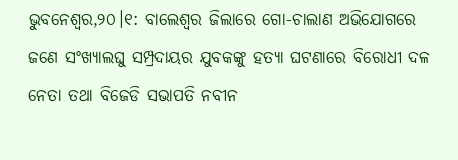ଭୁବନେଶ୍ୱର,୨୦।୧: ବାଲେଶ୍ୱର ଜିଲାରେ ଗୋ-ଚାଲାଣ ଅଭିଯୋଗରେ ଜଣେ ସଂଖ୍ୟାଲଘୁ ସମ୍ପ୍ରଦାୟର ଯୁବକଙ୍କୁ ହତ୍ୟା ଘଟଣାରେ ବିରୋଧୀ ଦଳ ନେତା ତଥା ବିଜେଡି ସଭାପତି ନବୀନ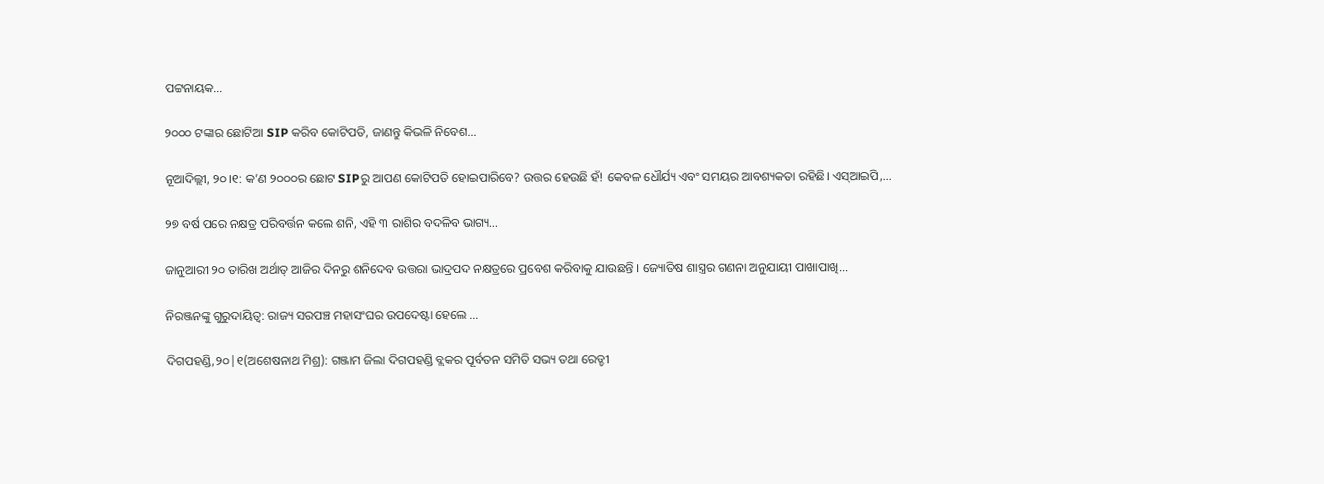ପଟ୍ଟନାୟକ...

୨୦୦୦ ଟଙ୍କାର ଛୋଟିଆ SIP କରିବ କୋଟିପତି, ଜାଣନ୍ତୁ କିଭଳି ନିବେଶ…

ନୂଆଦିଲ୍ଲୀ, ୨୦।୧: କ’ଣ ୨୦୦୦ର ଛୋଟ SIPରୁ ଆପଣ କୋଟିପତି ହୋଇପାରିବେ? ଉତ୍ତର ହେଉଛି ହଁ! କେବଳ ଧୌର୍ଯ୍ୟ ଏବଂ ସମୟର ଆବଶ୍ୟକତା ରହିଛି। ଏସ୍‌ଆଇପି,...

୨୭ ବର୍ଷ ପରେ ନକ୍ଷତ୍ର ପରିବର୍ତ୍ତନ କଲେ ଶନି, ଏହି ୩ ରାଶିର ବଦଳିବ ଭାଗ୍ୟ…

ଜାନୁଆରୀ ୨୦ ତାରିଖ ଅର୍ଥାତ୍ ଆଜିର ଦିନରୁ ଶନିଦେବ ଉତ୍ତରା ଭାଦ୍ରପଦ ନକ୍ଷତ୍ରରେ ପ୍ରବେଶ କରିବାକୁ ଯାଉଛନ୍ତି । ଜ୍ୟୋତିଷ ଶାସ୍ତ୍ରର ଗଣନା ଅନୁଯାୟୀ ପାଖାପାଖି...

ନିରଞ୍ଜନଙ୍କୁ ଗୁରୁଦାୟିତ୍ୱ: ରାଜ୍ୟ ସରପଞ୍ଚ ମହାସଂଘର ଉପଦେଷ୍ଟା ହେଲେ …

ଦିଗପହଣ୍ଡି,୨୦|୧(ଅଶେଷନାଥ ମିଶ୍ର): ଗଞ୍ଜାମ ଜିଲା ଦିଗପହଣ୍ଡି ବ୍ଲକର ପୂର୍ବତନ ସମିତି ସଭ୍ୟ ତଥା ରେଡ୍ଡୀ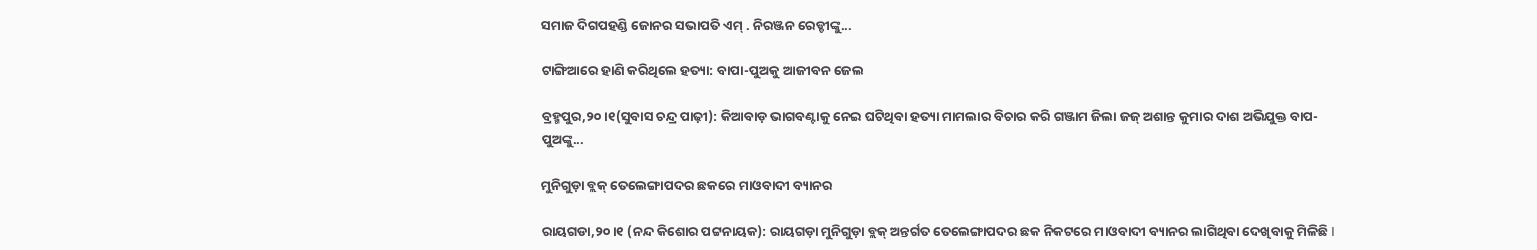ସମାଜ ଦିଗପହଣ୍ଡି ଜୋନର ସଭାପତି ଏମ୍ . ନିରଞ୍ଜନ ରେଡ୍ଡୀଙ୍କୁ...

ଟାଙ୍ଗିଆରେ ହାଣି କରିଥିଲେ ହତ୍ୟା: ବାପା-ପୁଅକୁ ଆଜୀବନ ଜେଲ

ବ୍ରହ୍ମପୁର,୨୦।୧(ସୁବାସ ଚନ୍ଦ୍ର ପାଢ଼ୀ): କିଆବାଡ଼ ଭାଗବଣ୍ଟାକୁ ନେଇ ଘଟିଥିବା ହତ୍ୟା ମାମଲାର ବିଚାର କରି ଗଞ୍ଜାମ ଜିଲା ଜଜ୍‌ ଅଶାନ୍ତ କୁମାର ଦାଶ ଅଭିଯୁକ୍ତ ବାପ-ପୁଅଙ୍କୁ...

ମୁନିଗୁଡ଼ା ବ୍ଲକ୍‌ ତେଲେଙ୍ଗାପଦର ଛକରେ ମାଓବାଦୀ ବ୍ୟାନର

ରାୟଗଡା,୨୦।୧ (ନନ୍ଦ କିଶୋର ପଟ୍ଟନାୟକ): ରାୟଗଡ଼ା ମୁନିଗୁଡ଼ା ବ୍ଲକ୍‌ ଅନ୍ତର୍ଗତ ତେଲେଙ୍ଗାପଦର ଛକ ନିକଟରେ ମାଓବାଦୀ ବ୍ୟାନର ଲାଗିଥିବା ଦେଖିବାକୁ ମିଳିଛି I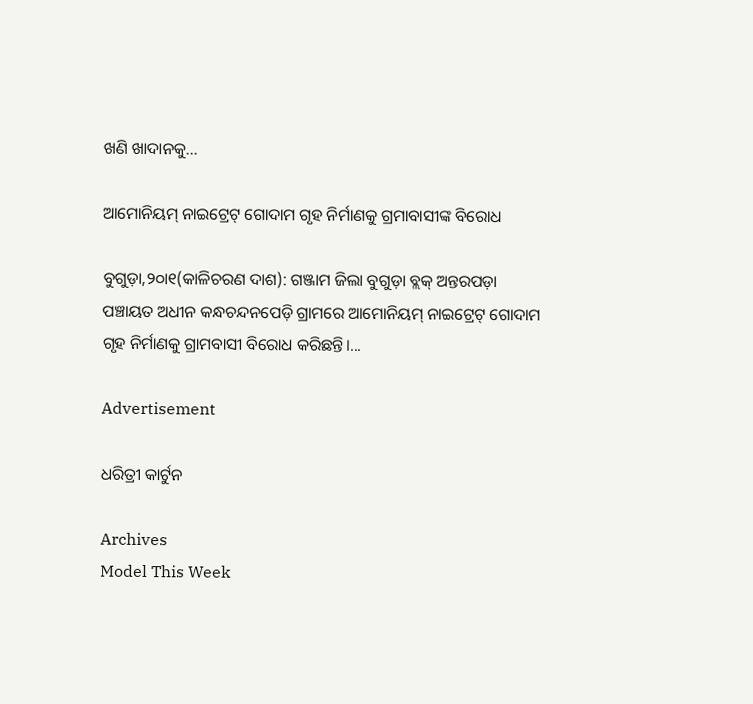ଖଣି ଖାଦାନକୁ...

ଆମୋନିୟମ୍‌ ନାଇଟ୍ରେଟ୍‌ ଗୋଦାମ ଗୃହ ନିର୍ମାଣକୁ ଗ୍ରମାବାସୀଙ୍କ ବିରୋଧ

ବୁଗୁଡ଼ା,୨୦ା୧(କାଳିଚରଣ ଦାଶ): ଗଞ୍ଜାମ ଜିଲା ବୁଗୁଡ଼ା ବ୍ଲକ୍‌ ଅନ୍ତରପଡ଼ା ପଞ୍ଚାୟତ ଅଧୀନ କନ୍ଧଚନ୍ଦନପେଡ଼ି ଗ୍ରାମରେ ଆମୋନିୟମ୍‌ ନାଇଟ୍ରେଟ୍‌ ଗୋଦାମ ଗୃହ ନିର୍ମାଣକୁ ଗ୍ରାମବାସୀ ବିରୋଧ କରିଛନ୍ତି।...

Advertisement

ଧରିତ୍ରୀ କାର୍ଟୁନ

Archives
Model This Week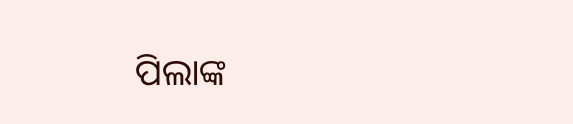ପିଲାଙ୍କ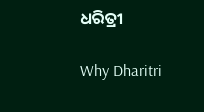ଧରିତ୍ରୀ

Why Dharitri